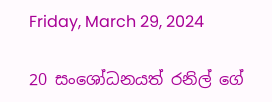Friday, March 29, 2024

20 සංශෝධනයත් රනිල් ගේ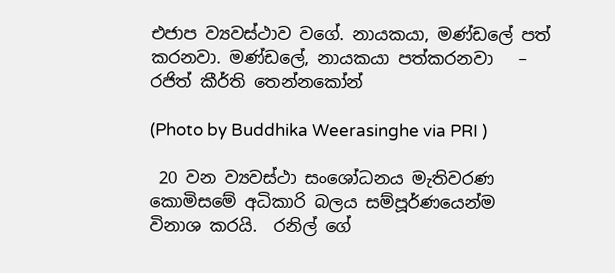එජාප ව්‍යවස්ථාව වගේ. නායකයා, මණ්ඩලේ පත් කරනවා. මණ්ඩලේ, නායකයා පත්කරනවා   – රජිත් කීර්ති තෙන්නකෝන්

(Photo by Buddhika Weerasinghe via PRI )

 20 වන ව්‍යවස්ථා සංශෝධනය මැතිවරණ කොමිසමේ අධිකාරි බලය සම්පූර්ණයෙන්ම විනාශ කරයි.  රනිල් ගේ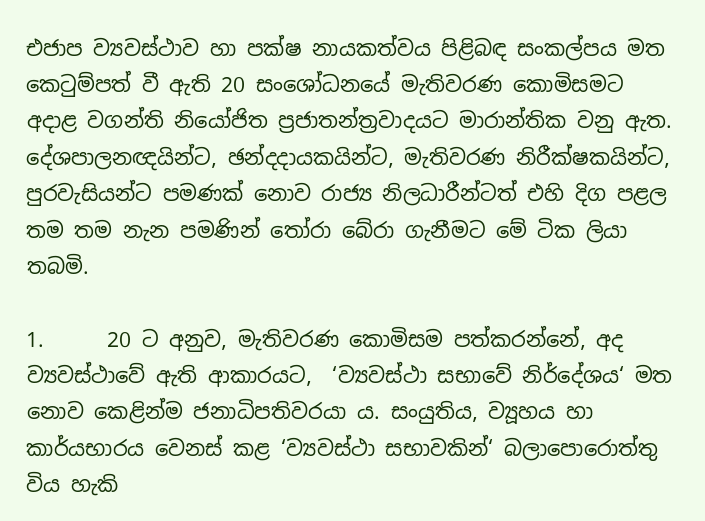එජාප ව්‍යවස්ථාව හා පක්ෂ නායකත්වය පිළිබඳ සංකල්පය මත කෙටුම්පත් වී ඇති 20 සංශෝධනයේ මැතිවරණ කොමිසමට අදාළ වගන්ති නියෝජිත ප්‍රජාතන්ත්‍රවාදයට මාරාන්තික වනු ඇත. දේශපාලනඥයින්ට, ඡන්දදායකයින්ට, මැතිවරණ නිරීක්ෂකයින්ට, පුරවැසියන්ට පමණක් නොව රාජ්‍ය නිලධාරීන්ටත් එහි දිග පළල තම තම නැන පමණින් තෝරා බේරා ගැනීමට මේ ටික ලියා තබමි.

1.      20 ට අනුව, මැතිවරණ කොමිසම පත්කරන්නේ, අද ව්‍යවස්ථාවේ ඇති ආකාරයට,  ‘ව්‍යවස්ථා සභාවේ නිර්දේශය‘ මත නොව කෙළින්ම ජනාධිපතිවරයා ය. සංයුතිය, ව්‍යූහය හා කාර්යභාරය වෙනස් කළ ‘ව්‍යවස්ථා සභාවකින්‘ බලාපොරොත්තු විය හැකි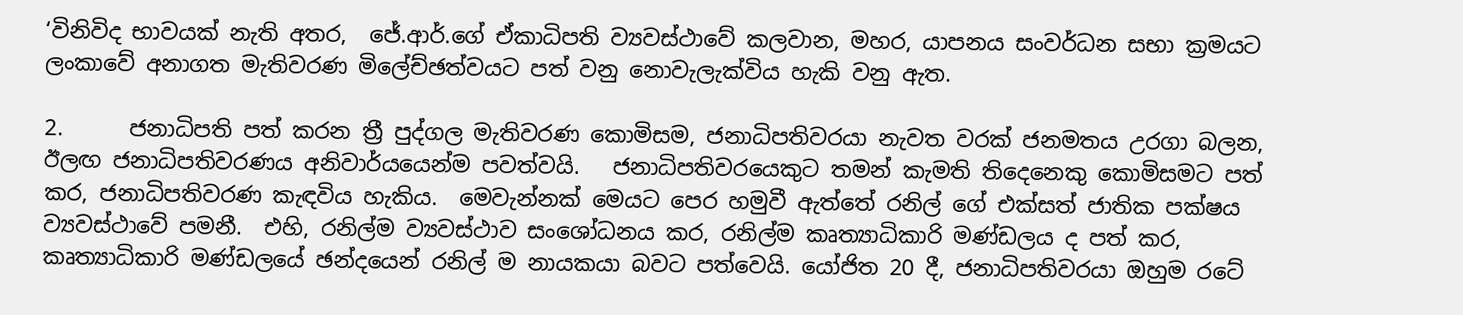‘විනිවිද භාවයක් නැති අතර,  ජේ.ආර්.ගේ ඒකාධිපති ව්‍යවස්ථාවේ කලවාන, මහර, යාපනය සංවර්ධන සභා ක්‍රමයට ලංකාවේ අනාගත මැතිවරණ මිලේච්ඡත්වයට පත් වනු නොවැලැක්විය හැකි වනු ඇත.

2.      ජනාධිපති පත් කරන ත්‍රී පුද්ගල මැතිවරණ කොමිසම, ජනාධිපතිවරයා නැවත වරක් ජනමතය උරගා බලන, ඊලඟ ජනාධිපතිවරණය අනිවාර්යයෙන්ම පවත්වයි.   ජනාධිපතිවරයෙකුට තමන් කැමති තිදෙනෙකු කොමිසමට පත් කර, ජනාධිපතිවරණ කැඳවිය හැකිය.  මෙවැන්නක් මෙයට පෙර හමුවී ඇත්තේ රනිල් ගේ එක්සත් ජාතික පක්ෂය ව්‍යවස්ථාවේ පමනී.  එහි, රනිල්ම ව්‍යවස්ථාව සංශෝධනය කර, රනිල්ම කෘත්‍යාධිකාරි මණ්ඩලය ද පත් කර, කෘත්‍යාධිකාරි මණ්ඩලයේ ඡන්දයෙන් රනිල් ම නායකයා බවට පත්වෙයි. යෝජිත 20 දී, ජනාධිපතිවරයා ඔහුම රටේ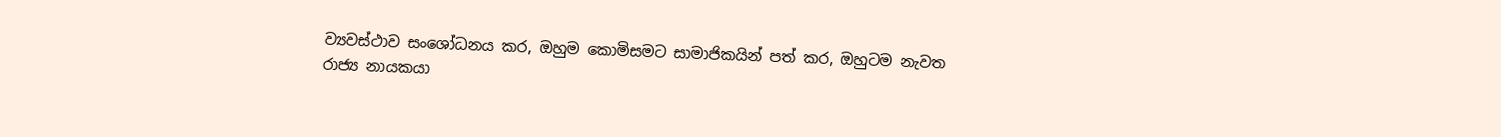ව්‍යවස්ථාව සංශෝධනය කර, ඔහුම කොමිසමට සාමාජිකයින් පත් කර, ඔහුටම නැවත රාජ්‍ය නායකයා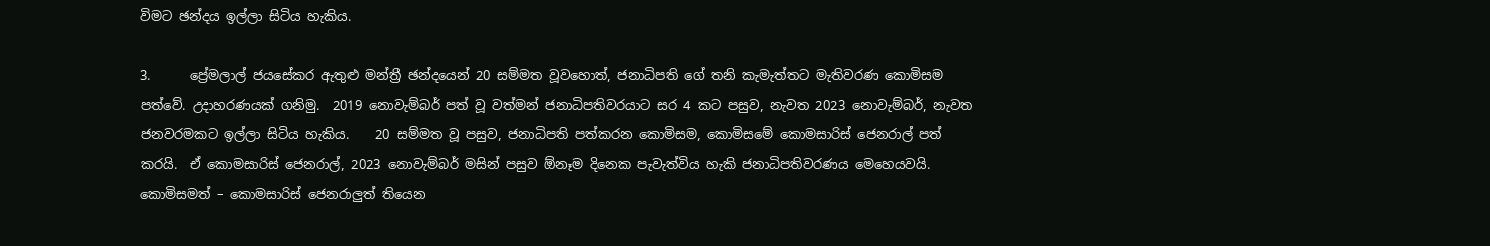විමට ඡන්දය ඉල්ලා සිටිය හැකිය.

3.      ප්‍රේමලාල් ජයසේකර ඇතුළු මන්ත්‍රී ඡන්දයෙන් 20 සම්මත වූවහොත්, ජනාධිපති ගේ තනි කැමැත්තට මැතිවරණ කොමිසම පත්වේ. උදාහරණයක් ගනිමු.  2019 නොවැම්බර් පත් වූ වත්මන් ජනාධිපතිවරයාට සර 4 කට පසුව, නැවත 2023 නොවැම්බර්, නැවත ජනවරමකට ඉල්ලා සිටිය හැකිය.    20 සම්මත වූ පසුව, ජනාධිපති පත්කරන කොමිසම, කොමිසමේ කොමසාරිස් ජෙනරාල් පත් කරයි.  ඒ කොමසාරිස් ජෙනරාල්, 2023 නොවැම්බර් මසින් පසුව ඕනෑම දිනෙක පැවැත්විය හැකි ජනාධිපතිවරණය මෙහෙයවයි.  කොමිසමත් – කොමසාරිස් ජෙනරාලුත් තියෙන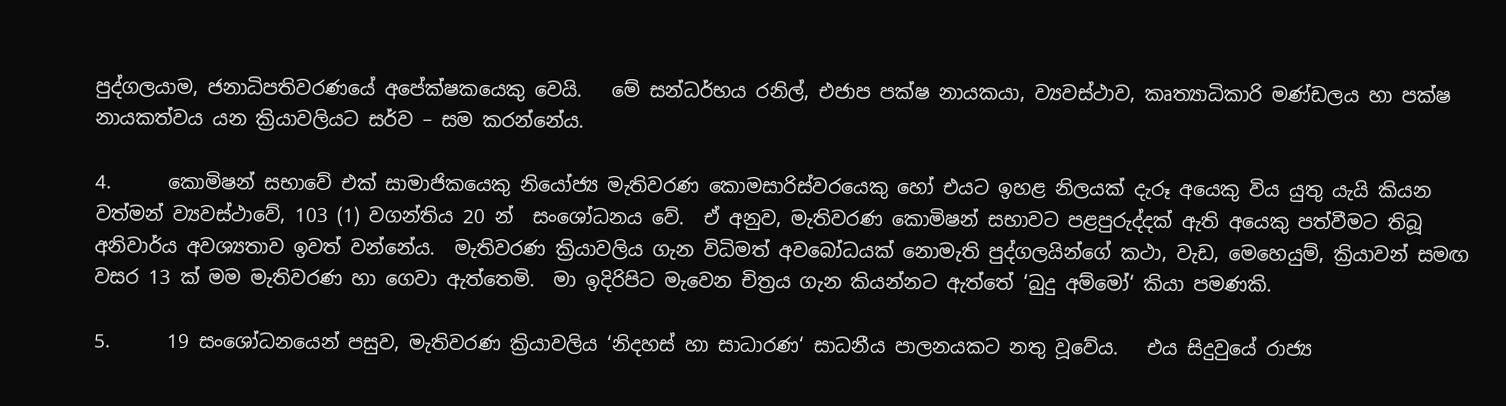පුද්ගලයාම, ජනාධිපතිවරණයේ අපේක්ෂකයෙකු වෙයි.   මේ සන්ධර්භය රනිල්, එජාප පක්ෂ නායකයා, ව්‍යවස්ථාව, කෘත්‍යාධිකාරි මණ්ඩලය හා පක්ෂ නායකත්වය යන ක්‍රියාවලියට සර්ව – සම කරන්නේය.

4.      කොමිෂන් සභාවේ එක් සාමාජිකයෙකු නියෝජ්‍ය මැතිවරණ කොමසාරිස්වරයෙකු හෝ එයට ඉහළ නිලයක් දැරූ අයෙකු විය යුතු යැයි කියන වත්මන් ව්‍යවස්ථාවේ, 103 (1) වගන්තිය 20 න්  සංශෝධනය වේ.  ඒ අනුව, මැතිවරණ කොමිෂන් සභාවට පළපුරුද්දක් ඇති අයෙකු පත්වීමට තිබූ අනිවාර්ය අවශ්‍යතාව ඉවත් වන්නේය.  මැතිවරණ ක්‍රියාවලිය ගැන විධිමත් අවබෝධයක් නොමැති පුද්ගලයින්ගේ කථා, වැඩ, මෙහෙයුම්, ක්‍රියාවන් සමඟ වසර 13 ක් මම මැතිවරණ හා ගෙවා ඇත්තෙමි.  මා ඉදිරිපිට මැවෙන චිත්‍රය ගැන කියන්නට ඇත්තේ ‘බුදු අම්මෝ‘ කියා පමණකි.

5.      19 සංශෝධනයෙන් පසුව, මැතිවරණ ක්‍රියාවලිය ‘නිදහස් හා සාධාරණ‘ සාධනීය පාලනයකට නතු වූවේය.   එය සිදුවුයේ රාජ්‍ය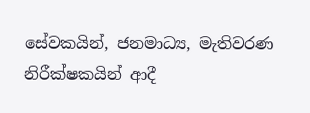සේවකයින්, ජනමාධ්‍ය, මැතිවරණ නිරීක්ෂකයින් ආදී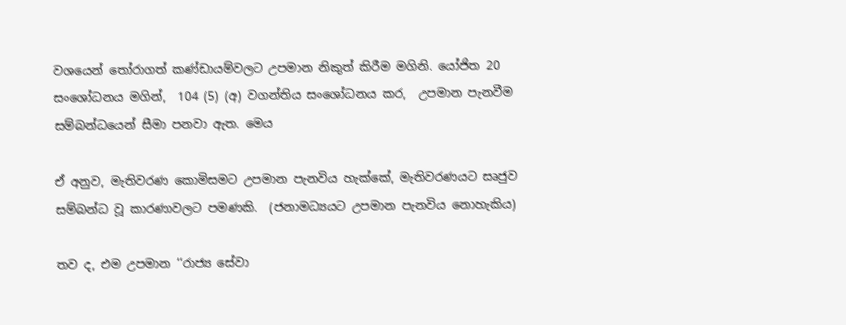වශයෙන් තෝරාගත් කණ්ඩායම්වලට උපමාන නිකුත් කිරීම මගිනි. යෝජිත 20 සංශෝධනය මගින්,  104 (5) (අ) වගන්තිය සංශෝධනය කර,  උපමාන පැනවීම සම්බන්ධයෙන් සීමා පනවා ඇත. මෙය

ඒ අනුව, මැතිවරණ කොමිසමට උපමාන පැනවිය හැක්කේ, මැතිවරණයට සෘජුව සම්බන්ධ වූ කාරණාවලට පමණකි.  (ජනාමධ්‍යයට උපමාන පැනවිය නොහැකිය)

තව ද, එම උපමාන ‘‘රාජ්‍ය සේවා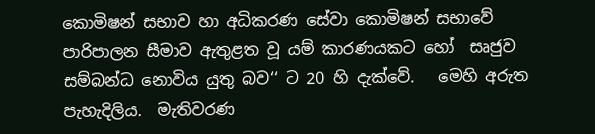කොමිෂන් සභාව හා අධිකරණ සේවා කොමිෂන් සභාවේ පාරිපාලන සීමාව ඇතුළත වූ යම් කාරණයකට හෝ  සෘජුව සම්බන්ධ නොවිය යුතු බව‘‘ ට 20 හි දැක්වේ.   මෙහි අරුත පැහැදිලිය.  මැතිවරණ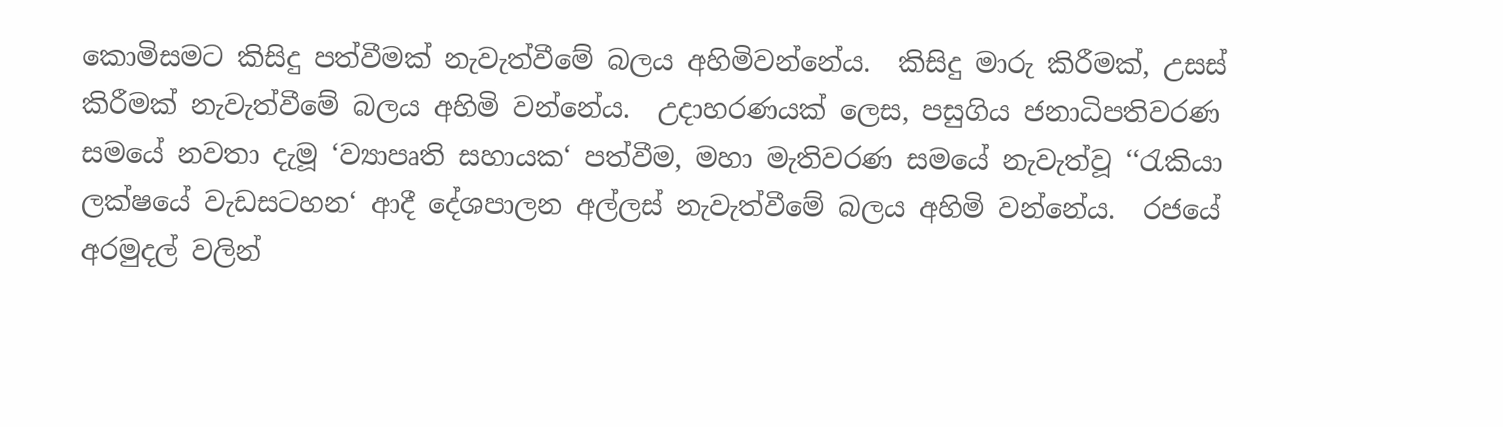කොමිසමට කිසිදු පත්වීමක් නැවැත්වීමේ බලය අහිමිවන්නේය.  කිසිදු මාරු කිරීමක්, උසස් කිරීමක් නැවැත්වීමේ බලය අහිමි වන්නේය.  උදාහරණයක් ලෙස, පසුගිය ජනාධිපතිවරණ සමයේ නවතා දැමූ ‘ව්‍යාපෘති සහායක‘ පත්වීම, මහා මැතිවරණ සමයේ නැවැත්වූ ‘‘රැකියා ලක්ෂයේ වැඩසටහන‘ ආදී දේශපාලන අල්ලස් නැවැත්වීමේ බලය අහිමි වන්නේය.  රජයේ අරමුදල් වලින්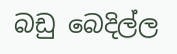බඩු බෙදිල්ල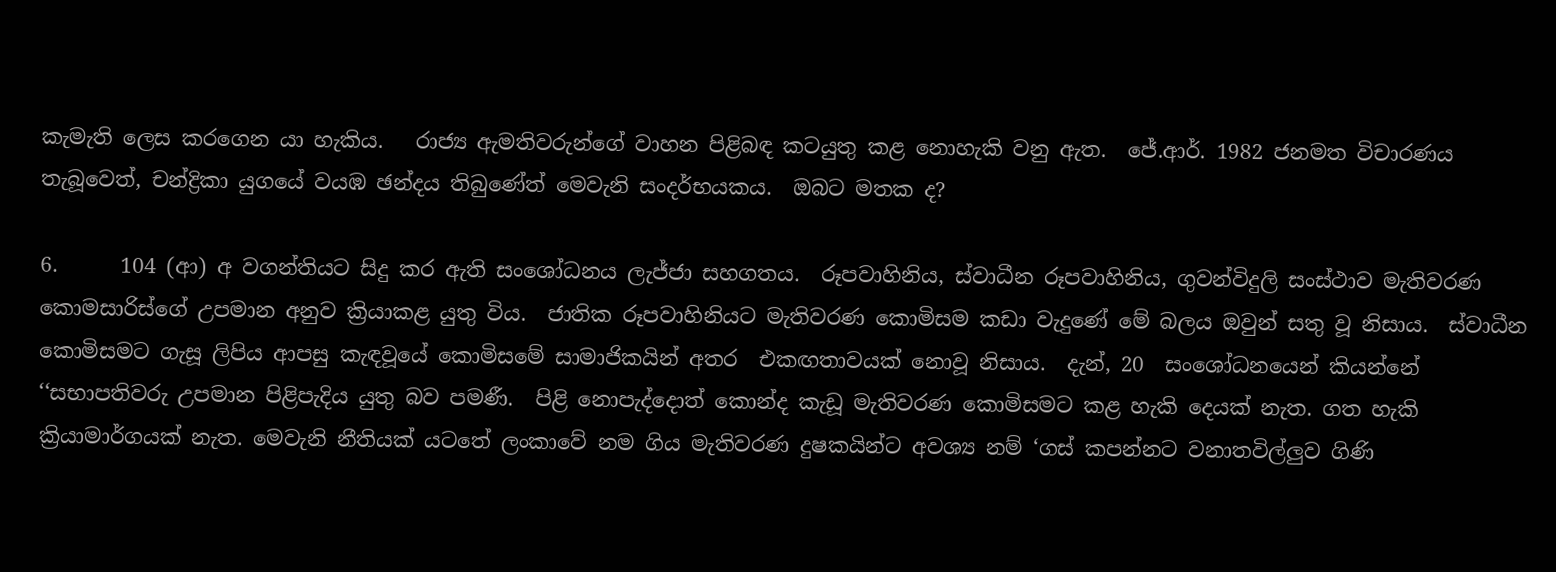කැමැති ලෙස කරගෙන යා හැකිය.   රාජ්‍ය ඇමතිවරුන්ගේ වාහන පිළිබඳ කටයුතු කළ නොහැකි වනු ඇත.  ජේ.ආර්. 1982 ජනමත විචාරණය තැබූවෙත්, චන්ද්‍රිකා යුගයේ වයඹ ඡන්දය තිබුණේත් මෙවැනි සංදර්භයකය.  ඔබට මතක ද?

6.      104 (ආ) අ වගන්තියට සිදු කර ඇති සංශෝධනය ලැජ්ජා සහගතය.  රූපවාහිනිය, ස්වාධීන රූපවාහිනිය, ගුවන්විදුලි සංස්ථාව මැතිවරණ කොමසාරිස්ගේ උපමාන අනුව ක්‍රියාකළ යුතු විය.  ජාතික රූපවාහිනියට මැතිවරණ කොමිසම කඩා වැදුණේ මේ බලය ඔවුන් සතු වූ නිසාය.  ස්වාධීන කොමිසමට ගැසූ ලිපිය ආපසු කැඳවූයේ කොමිසමේ සාමාජිකයින් අතර  එකඟතාවයක් නොවූ නිසාය.  දැන්, 20  සංශෝධනයෙන් කියන්නේ ‘‘සභාපතිවරු උපමාන පිළිපැදිය යුතු බව පමණී.  පිළි නොපැද්දොත් කොන්ද කැඩූ මැතිවරණ කොමිසමට කළ හැකි දෙයක් නැත. ගත හැකි ක්‍රියාමාර්ගයක් නැත. මෙවැනි නීතියක් යටතේ ලංකාවේ නම ගිය මැතිවරණ දුෂකයින්ට අවශ්‍ය නම් ‘ගස් කපන්නට වනාතවිල්ලුව ගිණි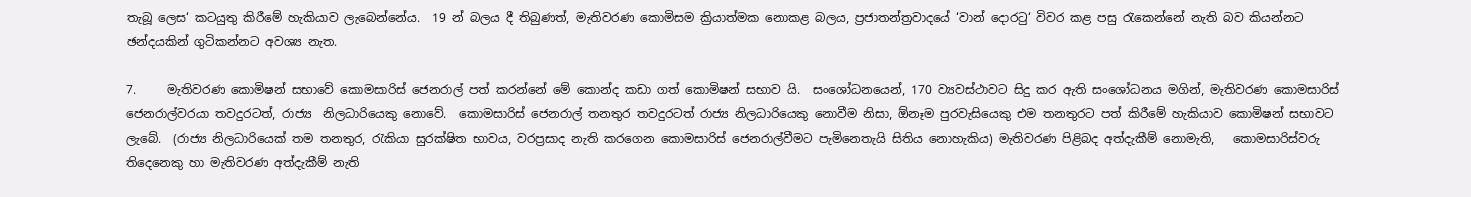තැබූ ලෙස‘ කටයුතු කිරීමේ හැකියාව ලැබෙන්නේය.  19 න් බලය දී තිබුණත්, මැතිවරණ කොමිසම ක්‍රියාත්මක නොකළ බලය, ප්‍රජාතන්ත්‍රවාදයේ ‘වාන් දොරටු‘ විවර කළ පසු රැකෙන්නේ නැති බව කියන්නට ඡන්දයකින් ගුටිකන්නට අවශ්‍ය නැත.

7.     මැතිවරණ කොමිෂන් සභාවේ කොමසාරිස් ජෙනරාල් පත් කරන්නේ මේ කොන්ද කඩා ගත් කොමිෂන් සභාව යි.  සංශෝධනයෙන්, 170 ව්‍යවස්ථාවට සිදු කර ඇති සංශෝධනය මගින්, මැතිවරණ කොමසාරිස් ජෙනරාල්වරයා තවදුරටත්, රාජ්‍ය  නිලධාරියෙකු නොවේ.  කොමසාරිස් ජෙනරාල් තනතුර තවදුරටත් රාජ්‍ය නිලධාරියෙකු නොවීම නිසා, ඕනෑම පුරවැසියෙකු එම තනතුරට පත් කිරීමේ හැකියාව කොමිෂන් සභාවට ලැබේ.  (රාජ්‍ය නිලධාරියෙක් තම තනතුර, රැකියා සුරක්ෂිත භාවය, වරප්‍රසාද නැති කරගෙන කොමසාරිස් ජෙනරාල්වීමට පැමිනෙතැයි සිතිය නොහැකිය) මැතිවරණ පිළිබද අත්දැකීම් නොමැති,   කොමසාරිස්වරු තිදෙනෙකු හා මැතිවරණ අත්දැකීම් නැති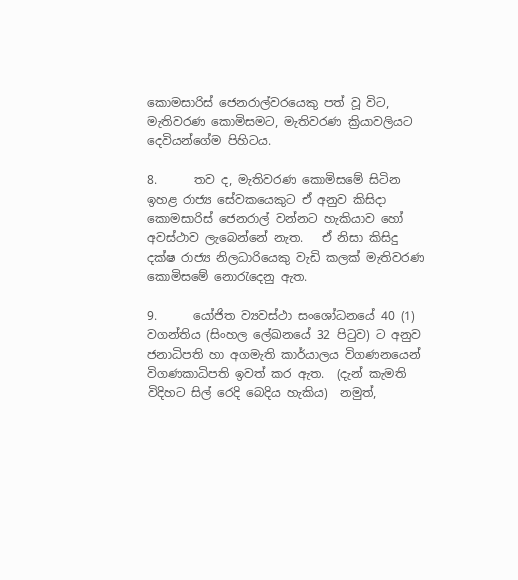කොමසාරිස් ජෙනරාල්වරයෙකු පත් වූ විට, මැතිවරණ කොමිසමට, මැතිවරණ ක්‍රියාවලියට දෙවියන්ගේම පිහිටය.

8.      තව ද, මැතිවරණ කොමිසමේ සිටින ඉහළ රාජ්‍ය සේවකයෙකුට ඒ අනුව කිසිදා කොමසාරිස් ජෙනරාල් වන්නට හැකියාව හෝ අවස්ථාව ලැබෙන්නේ නැත.   ඒ නිසා කිසිදු දක්ෂ රාජ්‍ය නිලධාරියෙකු වැඩි කලක් මැතිවරණ කොමිසමේ නොරැදෙනු ඇත.

9.      යෝජිත ව්‍යවස්ථා සංශෝධනයේ 40 (1) වගන්තිය (සිංහල ලේඛනයේ 32 පිටුව) ට අනුව ජනාධිපති හා අගමැති කාර්යාලය විගණනයෙන් විගණකාධිපති ඉවත් කර ඇත.  (දැන් කැමති විදිහට සිල් රෙදි බෙදිය හැකිය)  නමුත්,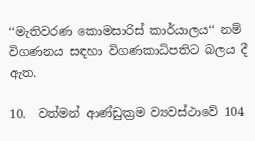‘‘මැතිවරණ කොමසාරිස් කාර්යාලය‘‘ නම් විගණනය සඳහා විගණකාධිපතිට බලය දී ඇත.

10.  වත්මන් ආණ්ඩුක්‍රම ව්‍යවස්ථාවේ 104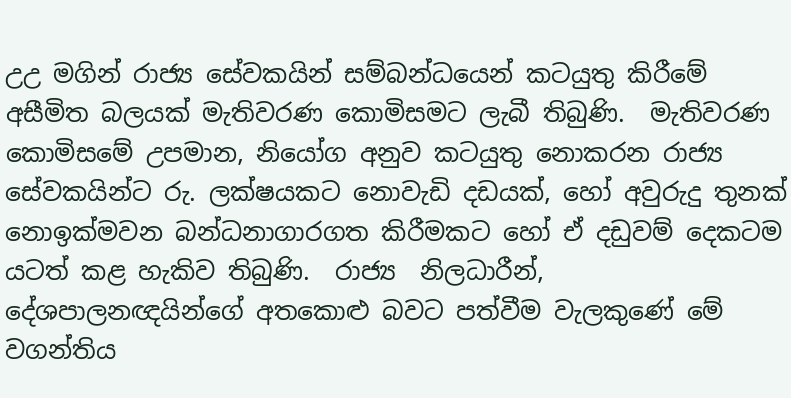උඋ මගින් රාජ්‍ය සේවකයින් සම්බන්ධයෙන් කටයුතු කිරීමේ අසීමිත බලයක් මැතිවරණ කොමිසමට ලැබී තිබුණි.  මැතිවරණ කොමිසමේ උපමාන, නියෝග අනුව කටයුතු නොකරන රාජ්‍ය සේවකයින්ට රු. ලක්ෂයකට නොවැඩි දඩයක්, හෝ අවුරුදු තුනක් නොඉක්මවන බන්ධනාගාරගත කිරීමකට හෝ ඒ දඩුවම් දෙකටම යටත් කළ හැකිව තිබුණි.  රාජ්‍ය  නිලධාරීන්, දේශපාලනඥයින්ගේ අතකොළු බවට පත්වීම වැලකුණේ මේ වගන්තිය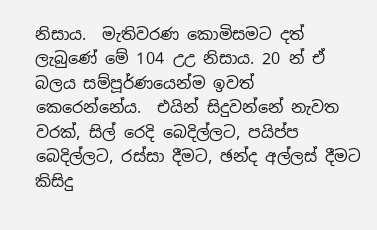නිසාය.  මැතිවරණ කොමිසමට දත් ලැබුණේ මේ 104 උඋ නිසාය. 20 න් ඒ බලය සම්පූර්ණයෙන්ම ඉවත් කෙරෙන්නේය.  එයින් සිදුවන්නේ නැවත වරක්, සිල් රෙදි බෙදිල්ලට, පයිප්ප බෙදිල්ලට, රස්සා දීමට, ඡන්ද අල්ලස් දීමට කිසිදු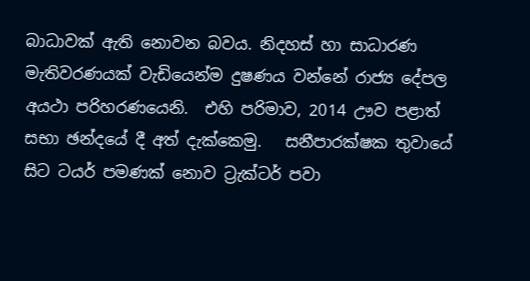බාධාවක් ඇති නොවන බවය. නිදහස් හා සාධාරණ මැතිවරණයක් වැඩියෙන්ම දුෂණය වන්නේ රාජ්‍ය දේපල අයථා පරිහරණයෙනි.  එහි පරිමාව, 2014 ඌව පළාත් සභා ඡන්දයේ දී අත් දැක්කෙමු.   සනීපාරක්ෂක තුවායේ සිට ටයර් පමණක් නොව ට්‍රැක්ටර් පවා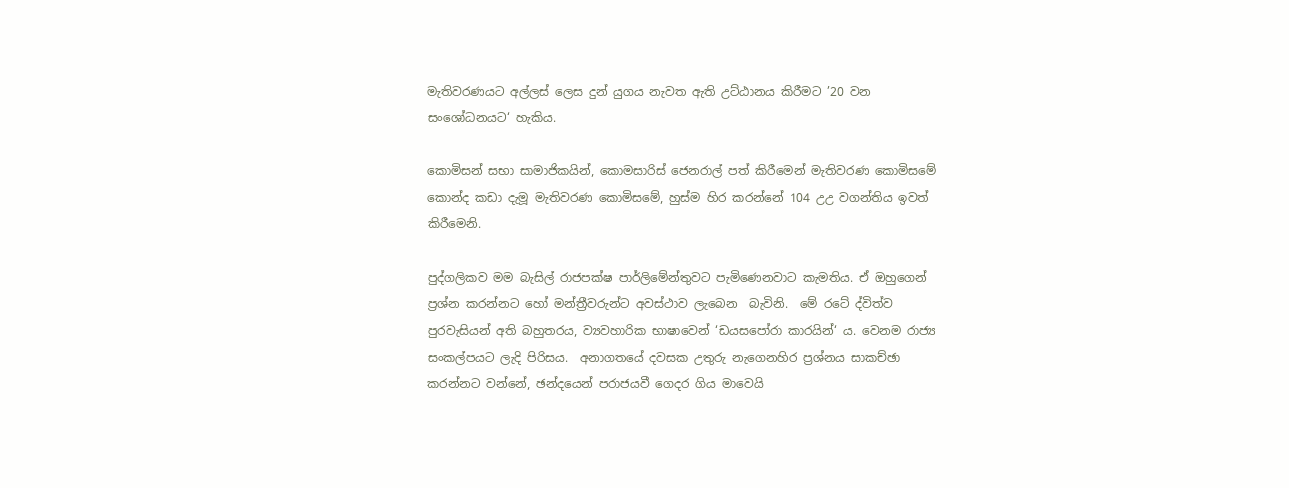මැතිවරණයට අල්ලස් ලෙස දුන් යුගය නැවත ඇති උට්ඨානය කිරීමට ’20 වන සංශෝධනයට‘ හැකිය.

කොමිසන් සභා සාමාජිකයින්, කොමසාරිස් ජෙනරාල් පත් කිරීමෙන් මැතිවරණ කොමිසමේ කොන්ද කඩා දැමූ මැතිවරණ කොමිසමේ, හුස්ම හිර කරන්නේ 104 උඋ වගන්තිය ඉවත් කිරීමෙනි.

පුද්ගලිකව මම බැසිල් රාජපක්ෂ පාර්ලිමේන්තුවට පැමිණෙනවාට කැමතිය. ඒ ඔහුගෙන් ප්‍රශ්න කරන්නට හෝ මන්ත්‍රීවරුන්ට අවස්ථාව ලැබෙන  බැවිනි.  මේ රටේ ද්විත්ව පුරවැසියන් අති බහුතරය, ව්‍යවහාරික භාෂාවෙන් ‘ඩයසපෝරා කාරයින්‘ ය. වෙනම රාජ්‍ය සංකල්පයට ලැදි පිරිසය.  අනාගතයේ දවසක උතුරු නැගෙනහිර ප්‍රශ්නය සාකච්ඡා කරන්නට වන්නේ, ඡන්දයෙන් පරාජයවී ගෙදර ගිය මාවෙයි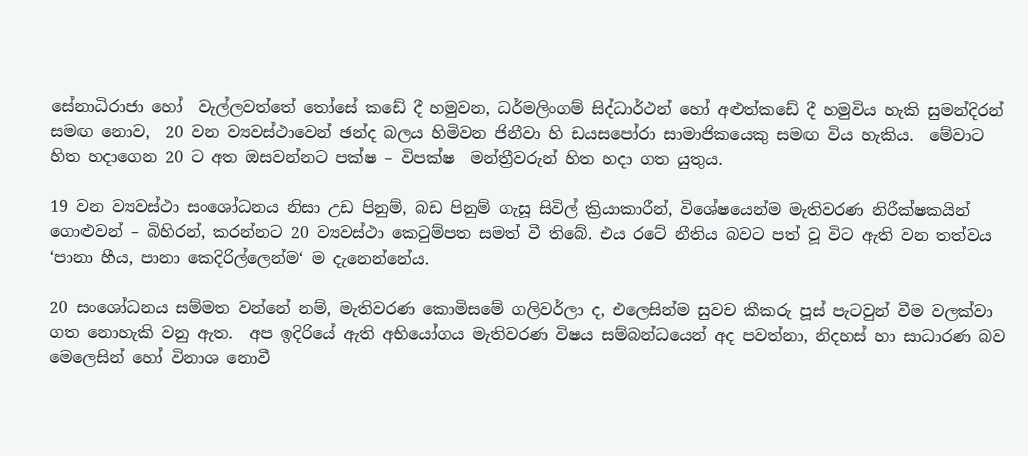සේනාධිරාජා හෝ  වැල්ලවත්තේ තෝසේ කඩේ දී හමුවන, ධර්මලිංගම් සිද්ධාර්ථන් හෝ අළුත්කඩේ දී හමුවිය හැකි සුමන්දිරන් සමඟ නොව,  20 වන ව්‍යවස්ථාවෙන් ඡන්ද බලය හිමිවන ජිනීවා හි ඩයසපෝරා සාමාජිකයෙකු සමඟ විය හැකිය.  මේවාට හිත හදාගෙන 20 ට අත ඔසවන්නට පක්ෂ – විපක්ෂ  මන්ත්‍රීවරුන් හිත හදා ගත යුතුය.

19 වන ව්‍යවස්ථා සංශෝධනය නිසා උඩ පිනුම්, බඩ පිනුම් ගැසූ සිවිල් ක්‍රියාකාරීන්, විශේෂයෙන්ම මැතිවරණ නිරීක්ෂකයින් ගොළුවන් – බිහිරන්, කරන්නට 20 ව්‍යවස්ථා කෙටුම්පත සමත් වී තිබේ. එය රටේ නීතිය බවට පත් වූ විට ඇති වන තත්වය ‘පානා හීය, පානා කෙදිරිල්ලෙන්ම‘ ම දැනෙන්නේය.

20 සංශෝධනය සම්මත වන්නේ නම්, මැතිවරණ කොමිසමේ ගලිවර්ලා ද, එලෙසින්ම සුවච කීකරු පූස් පැටවුන් වීම වලක්වා ගත නොහැකි වනු ඇත.  අප ඉදිරියේ ඇති අභියෝගය මැතිවරණ විෂය සම්බන්ධයෙන් අද පවත්නා, නිදහස් හා සාධාරණ බව මෙලෙසින් හෝ විනාශ නොවී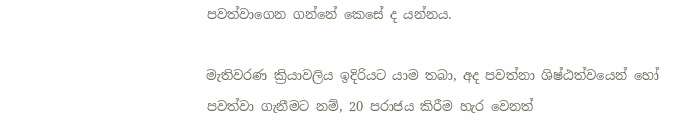පවත්වාගෙන ගන්නේ කෙසේ ද යන්නය.

මැතිවරණ ක්‍රියාවලිය ඉදිරියට යාම තබා, අද පවත්නා ශිෂ්ඨත්වයෙන් හෝ පවත්වා ගැනීමට නම්, 20 පරාජය කිරීම හැර වෙනත්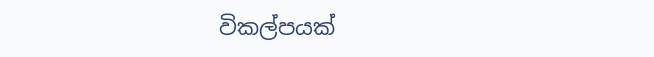විකල්පයක්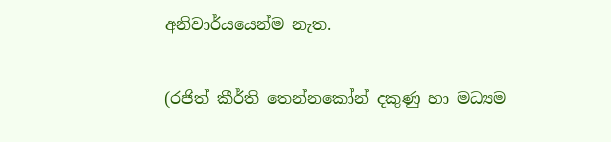අනිවාර්යයෙන්ම නැත.

(රජිත් කීර්ති තෙන්නකෝන් දකුණු හා මධ්‍යම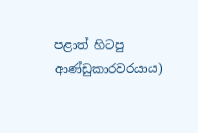පළාත් හිටපු ආණ්ඩුකාරවරයාය)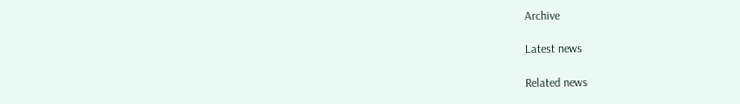Archive

Latest news

Related news